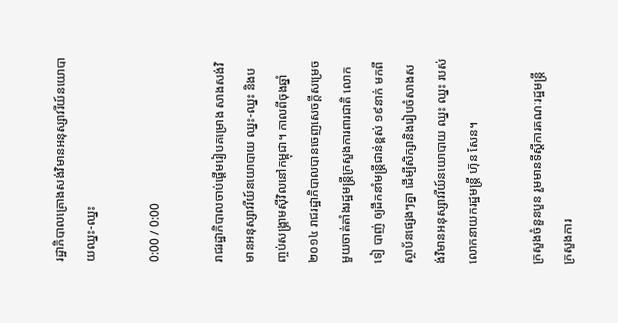រដ្ឋាភិបាលគ្រោងសង់វិមានអនុស្សាវរីយ៍នយោបាយឈ្នះ-ឈ្នះ

0:00 / 0:00

រាជរដ្ឋាភិបាលចាប់ផ្ដើមរៀបគម្រោង សាងសង់វិមានអនុស្សាវរីយ៍នយោបាយ ឈ្នះ-ឈ្នះ និងបញ្ចប់សង្គ្រាមស៊ីវិលនៅកម្ពុជា។ កាលពីចុងឆ្នាំ២០១៤ រាជរដ្ឋាភិបាលបានចេញសេចក្ដីសម្រេចមួយចាត់តាំងរដ្ឋមន្ត្រីក្រសួងការពារជាតិ លោក ទៀ បាញ់ ឲ្យដឹកនាំមន្ត្រីជាន់ខ្ពស់ ១៩នាក់ មកពីស្ថាប័នផ្សេងៗគ្នា ដើម្បីសិក្សានិងរៀបចំសាងសង់វិមានអនុស្សាវរីយ៍នយោបាយ ឈ្នះ ឈ្នះ របស់លោកនាយករដ្ឋមន្ត្រី ហ៊ុន សែន។

ក្រសួងចំនួនបួន រួមមានទីស្ដីការគណៈរដ្ឋមន្ត្រី ក្រសួងការ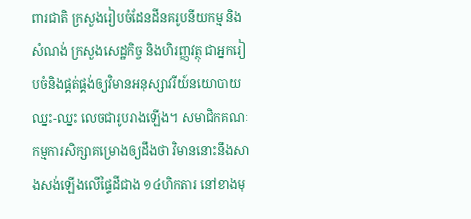ពារជាតិ ក្រសួងរៀបចំដែនដីនគរូបនីយកម្ម និងសំណង់ ក្រសួងសេដ្ឋកិច្ច និងហិរញ្ញវត្ថុ ជាអ្នករៀបចំនិងផ្គត់ផ្គង់ឲ្យវិមានអនុស្សាវរីយ៍នយោបាយ ឈ្នះ-ឈ្នះ លេចជារូបរាងឡើង។ សមាជិកគណៈកម្មការសិក្សាគម្រោងឲ្យដឹងថា វិមាននោះនឹងសាងសង់ឡើងលើផ្ទៃដីជាង ១៤ហិកតារ នៅខាងមុ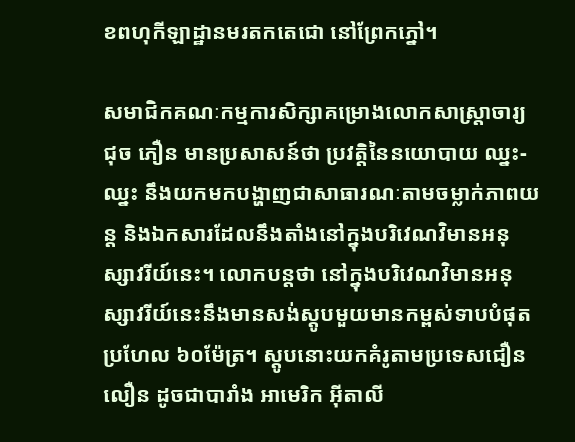ខពហុកីឡាដ្ឋានមរតកតេជោ នៅព្រែកភ្នៅ។

សមាជិកគណៈកម្មការសិក្សាគម្រោងលោកសាស្ត្រាចារ្យ ជុច ភឿន មានប្រសាសន៍ថា ប្រវត្តិនៃនយោបាយ ឈ្នះ-ឈ្នះ នឹងយកមកបង្ហាញជាសាធារណៈតាមចម្លាក់ភាពយន្ត និងឯកសារដែលនឹងតាំងនៅក្នុងបរិវេណវិមានអនុស្សាវរីយ៍នេះ។ លោកបន្តថា នៅក្នុងបរិវេណវិមានអនុស្សាវរីយ៍នេះនឹងមានសង់ស្តូបមួយមានកម្ពស់ទាបបំផុតប្រហែល ៦០ម៉ែត្រ។ ស្តូបនោះយកគំរូតាមប្រទេសជឿនលឿន ដូចជាបារាំង អាមេរិក អ៊ីតាលី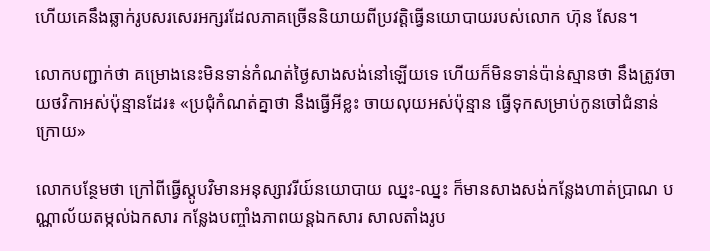ហើយគេនឹងឆ្លាក់រូបសរសេរអក្សរដែលភាគច្រើននិយាយពីប្រវត្តិធ្វើនយោបាយរបស់លោក ហ៊ុន សែន។

លោកបញ្ជាក់ថា គម្រោងនេះមិនទាន់កំណត់ថ្ងៃសាងសង់នៅឡើយទេ ហើយក៏មិនទាន់ប៉ាន់ស្មានថា នឹងត្រូវចាយថវិកាអស់ប៉ុន្មានដែរ៖ «ប្រជុំកំណត់គ្នាថា នឹងធ្វើអីខ្លះ ចាយលុយអស់ប៉ុន្មាន ធ្វើទុកសម្រាប់កូនចៅជំនាន់ក្រោយ»

លោកបន្ថែមថា ក្រៅពីធ្វើស្តូបវិមានអនុស្សាវរីយ៍នយោបាយ ឈ្នះ-ឈ្នះ ក៏មានសាងសង់កន្លែងហាត់ប្រាណ បណ្ណាល័យតម្កល់ឯកសារ កន្លែងបញ្ចាំងភាពយន្តឯកសារ សាលតាំងរូប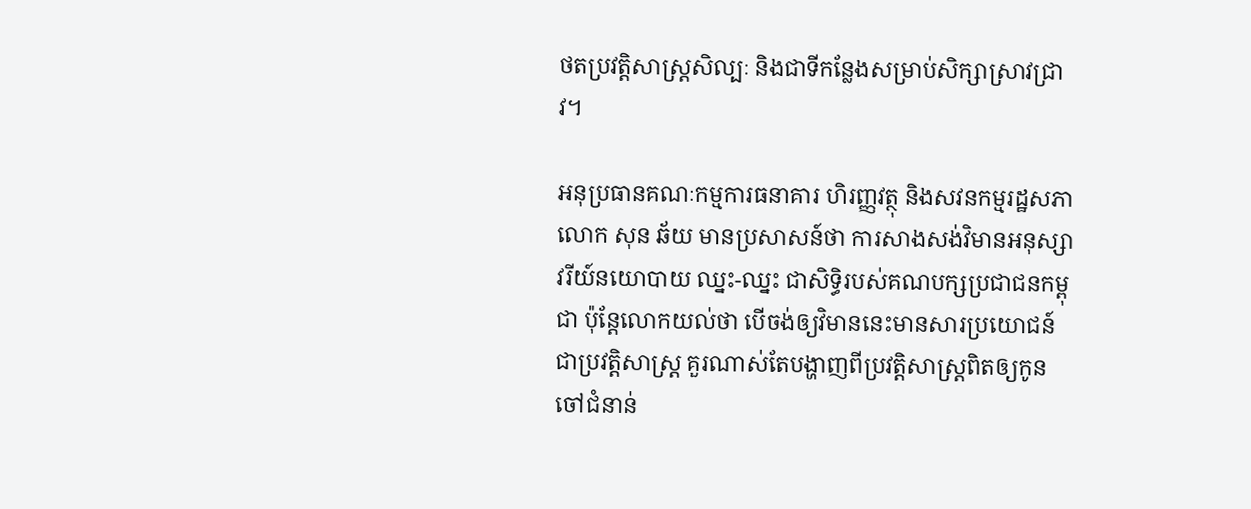ថតប្រវត្តិសាស្ត្រសិល្បៈ និងជាទីកន្លែងសម្រាប់សិក្សាស្រាវជ្រាវ។

អនុប្រធានគណៈកម្មការធនាគារ ហិរញ្ញវត្ថុ និងសវនកម្មរដ្ឋសភា លោក សុន ឆ័យ មានប្រសាសន៍ថា ការសាងសង់វិមានអនុស្សាវរីយ៍នយោបាយ ឈ្នះ-ឈ្នះ ជាសិទ្ធិរបស់គណបក្សប្រជាជនកម្ពុជា ប៉ុន្តែលោកយល់ថា បើចង់ឲ្យវិមាននេះមានសារប្រយោជន៍ជាប្រវត្តិសាស្ត្រ គួរណាស់តែបង្ហាញពីប្រវត្តិសាស្ត្រពិតឲ្យកូនចៅជំនាន់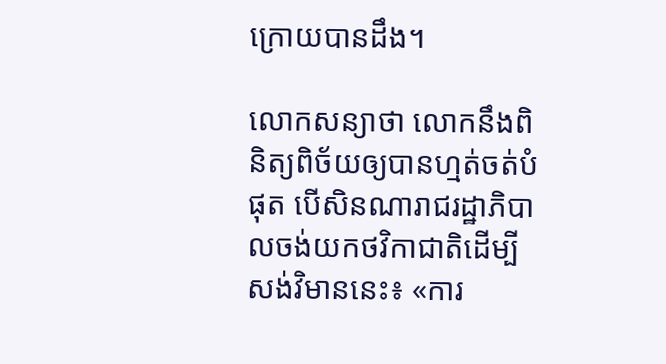ក្រោយបានដឹង។

លោកសន្យាថា លោកនឹងពិនិត្យពិច័យឲ្យបានហ្មត់ចត់បំផុត បើសិនណារាជរដ្ឋាភិបាលចង់យកថវិកាជាតិដើម្បីសង់វិមាននេះ៖ «ការ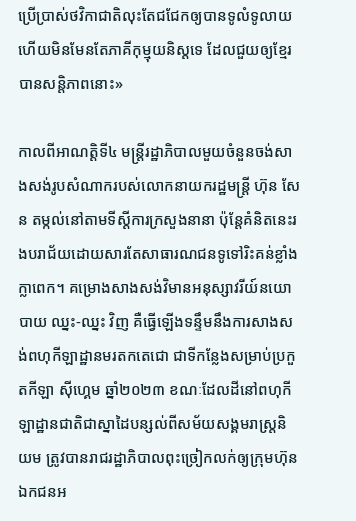ប្រើប្រាស់ថវិកាជាតិលុះតែជជែកឲ្យបានទូលំទូលាយ ហើយមិនមែនតែភាគីកុម្មុយនិស្តទេ ដែលជួយឲ្យខ្មែរបានសន្តិភាពនោះ»

កាលពីអាណត្តិទី៤ មន្ត្រីរដ្ឋាភិបាលមួយចំនួនចង់សាងសង់រូបសំណាករបស់លោកនាយករដ្ឋមន្ត្រី ហ៊ុន សែន តម្កល់នៅតាមទីស្ដីការក្រសួងនានា ប៉ុន្តែគំនិតនេះរងបរាជ័យដោយសារតែសាធារណជនទូទៅរិះគន់ខ្លាំងក្លាពេក។ គម្រោងសាងសង់វិមានអនុស្សាវរីយ៍នយោបាយ ឈ្នះ-ឈ្នះ វិញ គឺធ្វើឡើងទន្ទឹមនឹងការសាងសង់ពហុកីឡាដ្ឋានមរតកតេជោ ជាទីកន្លែងសម្រាប់ប្រកួតកីឡា ស៊ីហ្គេម ឆ្នាំ២០២៣ ខណៈដែលដីនៅពហុកីឡាដ្ឋានជាតិជាស្នាដៃបន្សល់ពីសម័យសង្គមរាស្ត្រនិយម ត្រូវបានរាជរដ្ឋាភិបាលពុះច្រៀកលក់ឲ្យក្រុមហ៊ុនឯកជនអ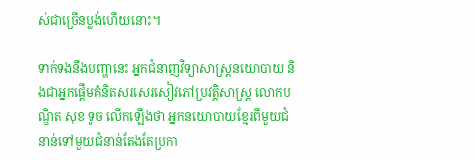ស់ជាច្រើនប្លង់ហើយនោះ។

ទាក់ទងនឹងបញ្ហានេះ អ្នកជំនាញវិទ្យាសាស្ត្រនយោបាយ និងជាអ្នកផ្ដើមគំនិតសរសេរសៀវភៅប្រវត្តិសាស្ត្រ លោកបណ្ឌិត សុខ ទូច លើកឡើងថា អ្នកនយោបាយខ្មែរពីមួយជំនាន់ទៅមួយជំនាន់តែងតែប្រកា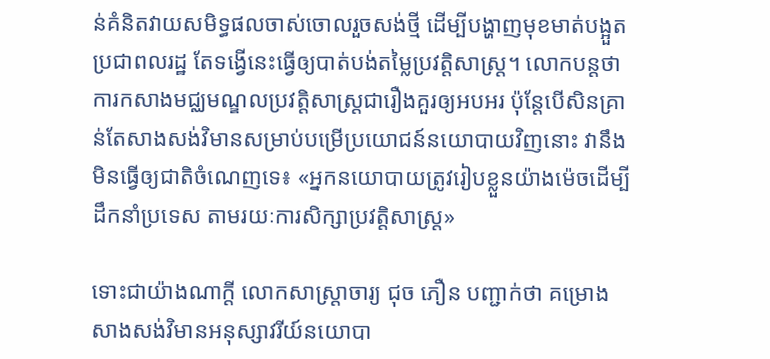ន់គំនិតវាយសមិទ្ធផលចាស់ចោលរួចសង់ថ្មី ដើម្បីបង្ហាញមុខមាត់បង្អួតប្រជាពលរដ្ឋ តែទង្វើនេះធ្វើឲ្យបាត់បង់តម្លៃប្រវត្តិសាស្ត្រ។ លោកបន្តថា ការកសាងមជ្ឈមណ្ឌលប្រវត្តិសាស្ត្រជារឿងគួរឲ្យអបអរ ប៉ុន្តែបើសិនគ្រាន់តែសាងសង់វិមានសម្រាប់បម្រើប្រយោជន៍នយោបាយវិញនោះ វានឹងមិនធ្វើឲ្យជាតិចំណេញទេ៖ «អ្នកនយោបាយត្រូវរៀបខ្លួនយ៉ាងម៉េចដើម្បីដឹកនាំប្រទេស តាមរយៈការសិក្សាប្រវត្តិសាស្ត្រ»

ទោះជាយ៉ាងណាក្តី លោកសាស្ត្រាចារ្យ ជុច ភឿន បញ្ជាក់ថា គម្រោងសាងសង់វិមានអនុស្សាវរីយ៍នយោបា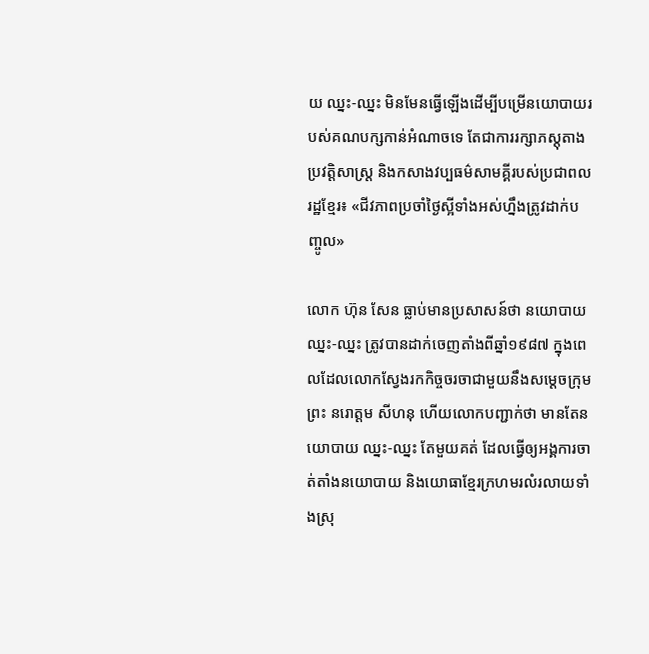យ ឈ្នះ-ឈ្នះ មិនមែនធ្វើឡើងដើម្បីបម្រើនយោបាយរបស់គណបក្សកាន់អំណាចទេ តែជាការរក្សាភស្តុតាងប្រវត្តិសាស្ត្រ និងកសាងវប្បធម៌សាមគ្គីរបស់ប្រជាពលរដ្ឋខ្មែរ៖ «ជីវភាពប្រចាំថ្ងៃស្អីទាំងអស់ហ្នឹងត្រូវដាក់បញ្ចូល»

លោក ហ៊ុន សែន ធ្លាប់មានប្រសាសន៍ថា នយោបាយ ឈ្នះ-ឈ្នះ ត្រូវបានដាក់ចេញតាំងពីឆ្នាំ១៩៨៧ ក្នុងពេលដែលលោកស្វែងរកកិច្ចចរចាជាមួយនឹងសម្ដេចក្រុមព្រះ នរោត្តម សីហនុ ហើយលោកបញ្ជាក់ថា មានតែនយោបាយ ឈ្នះ-ឈ្នះ តែមួយគត់ ដែលធ្វើឲ្យអង្គការចាត់តាំងនយោបាយ និងយោធាខ្មែរក្រហមរលំរលាយទាំងស្រុ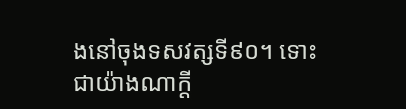ងនៅចុងទសវត្សទី៩០។ ទោះជាយ៉ាងណាក្ដី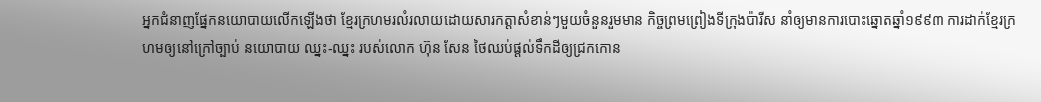អ្នកជំនាញផ្នែកនយោបាយលើកឡើងថា ខ្មែរក្រហមរលំរលាយដោយសារកត្តាសំខាន់ៗមួយចំនួនរួមមាន កិច្ចព្រមព្រៀងទីក្រុងប៉ារីស នាំឲ្យមានការបោះឆ្នោតឆ្នាំ១៩៩៣ ការដាក់ខ្មែរក្រហមឲ្យនៅក្រៅច្បាប់ នយោបាយ ឈ្នះ-ឈ្នះ របស់លោក ហ៊ុន សែន ថៃឈប់ផ្ដល់ទឹកដីឲ្យជ្រកកោន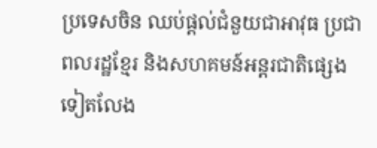ប្រទេសចិន ឈប់ផ្ដល់ជំនួយជាអាវុធ ប្រជាពលរដ្ឋខ្មែរ និងសហគមន៍អន្តរជាតិផ្សេងទៀតលែង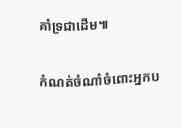គាំទ្រជាដើម៕

កំណត់ចំណាំចំពោះអ្នកប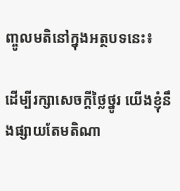ញ្ចូលមតិនៅក្នុងអត្ថបទនេះ៖

ដើម្បីរក្សាសេចក្ដីថ្លៃថ្នូរ យើងខ្ញុំនឹងផ្សាយតែមតិណា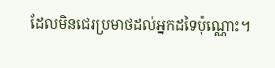ដែលមិនជេរប្រមាថដល់អ្នកដទៃប៉ុណ្ណោះ។